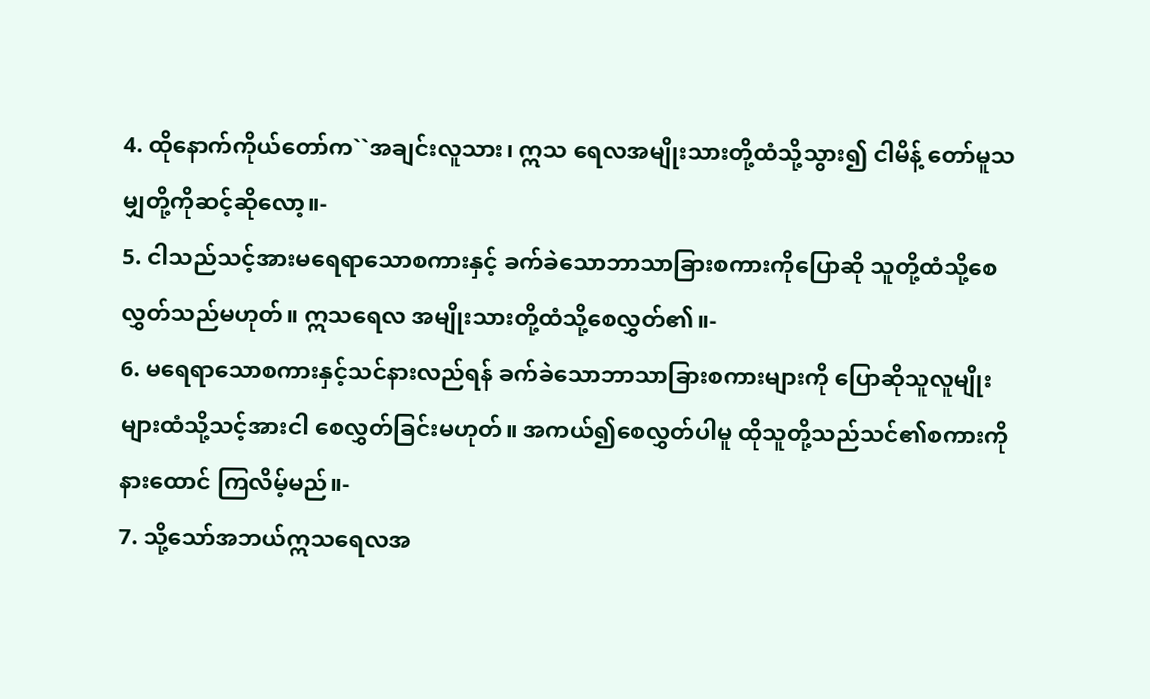4. ထိုနောက်ကိုယ်တော်က``အချင်းလူသား၊ ဣသ ရေလအမျိုးသားတို့ထံသို့သွား၍ ငါမိန့် တော်မူသမျှတို့ကိုဆင့်ဆိုလော့။-
5. ငါသည်သင့်အားမရေရာသောစကားနှင့် ခက်ခဲသောဘာသာခြားစကားကိုပြောဆို သူတို့ထံသို့စေလွှတ်သည်မဟုတ်။ ဣသရေလ အမျိုးသားတို့ထံသို့စေလွှတ်၏။-
6. မရေရာသောစကားနှင့်သင်နားလည်ရန် ခက်ခဲသောဘာသာခြားစကားများကို ပြောဆိုသူလူမျိုးများထံသို့သင့်အားငါ စေလွှတ်ခြင်းမဟုတ်။ အကယ်၍စေလွှတ်ပါမူ ထိုသူတို့သည်သင်၏စကားကိုနားထောင် ကြလိမ့်မည်။-
7. သို့သော်အဘယ်ဣသရေလအ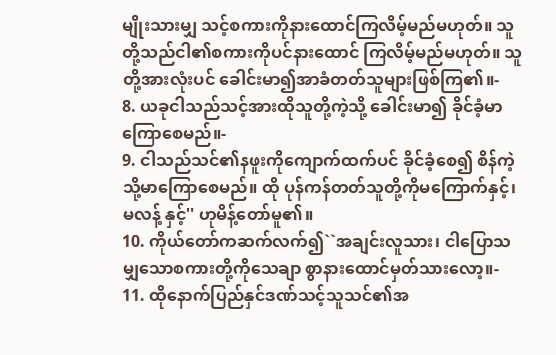မျိုးသားမျှ သင့်စကားကိုနားထောင်ကြလိမ့်မည်မဟုတ်။ သူတို့သည်ငါ၏စကားကိုပင်နားထောင် ကြလိမ့်မည်မဟုတ်။ သူတို့အားလုံးပင် ခေါင်းမာ၍အာခံတတ်သူများဖြစ်ကြ၏။-
8. ယခုငါသည်သင့်အားထိုသူတို့ကဲ့သို့ ခေါင်းမာ၍ ခိုင်ခံ့မာကြောစေမည်။-
9. ငါသည်သင်၏နဖူးကိုကျောက်ထက်ပင် ခိုင်ခံ့စေ၍ စိန်ကဲ့သို့မာကြောစေမည်။ ထို ပုန်ကန်တတ်သူတို့ကိုမကြောက်နှင့်၊ မလန့် နှင့်'' ဟုမိန့်တော်မူ၏။
10. ကိုယ်တော်ကဆက်လက်၍``အချင်းလူသား၊ ငါပြောသမျှသောစကားတို့ကိုသေချာ စွာနားထောင်မှတ်သားလော့။-
11. ထိုနောက်ပြည်နှင်ဒဏ်သင့်သူသင်၏အ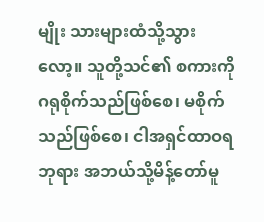မျိုး သားများထံသို့သွားလော့။ သူတို့သင်၏ စကားကိုဂရုစိုက်သည်ဖြစ်စေ၊ မစိုက် သည်ဖြစ်စေ၊ ငါအရှင်ထာဝရဘုရား အဘယ်သို့မိန့်တော်မူ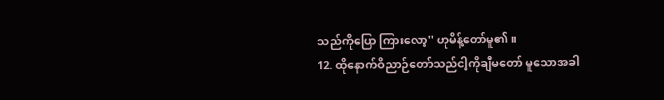သည်ကိုပြော ကြားလော့'' ဟုမိန့်တော်မူ၏။
12. ထိုနောက်ဝိညာဉ်တော်သည်ငါ့ကိုချီမတော် မူသောအခါ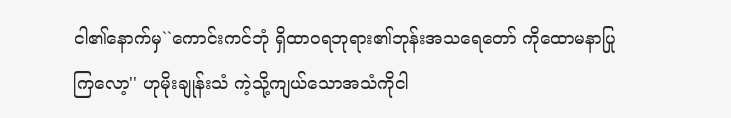ငါ၏နောက်မှ``ကောင်းကင်ဘုံ ရှိထာဝရဘုရား၏ဘုန်းအသရေတော် ကိုထောမနာပြုကြလော့'' ဟုမိုးချုန်းသံ ကဲ့သို့ကျယ်သောအသံကိုငါ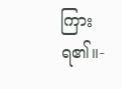ကြားရ၏။-